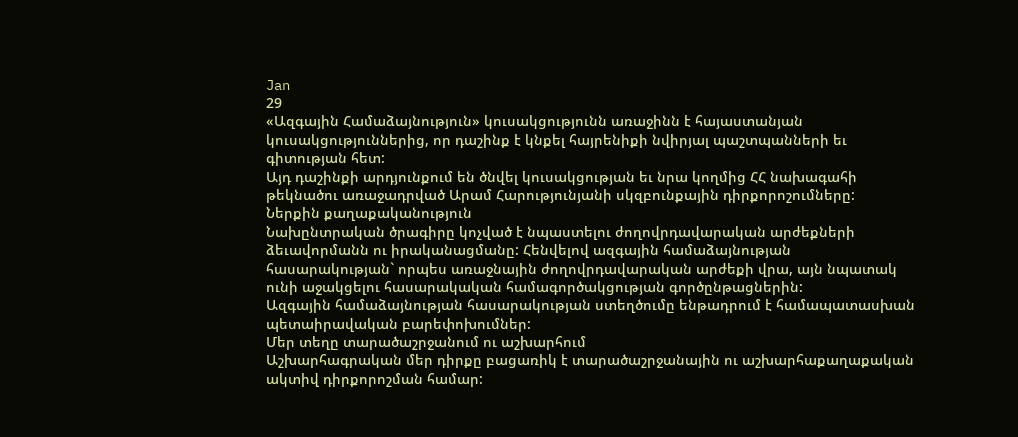Jan
29
«Ազգային Համաձայնություն» կուսակցությունն առաջինն է հայաստանյան կուսակցություններից, որ դաշինք է կնքել հայրենիքի նվիրյալ պաշտպանների եւ գիտության հետ:
Այդ դաշինքի արդյունքում են ծնվել կուսակցության եւ նրա կողմից ՀՀ նախագահի թեկնածու առաջադրված Արամ Հարությունյանի սկզբունքային դիրքորոշումները:
Ներքին քաղաքականություն
Նախընտրական ծրագիրը կոչված է նպաստելու ժողովրդավարական արժեքների ձեւավորմանն ու իրականացմանը: Հենվելով ազգային համաձայնության հասարակության` որպես առաջնային ժողովրդավարական արժեքի վրա, այն նպատակ ունի աջակցելու հասարակական համագործակցության գործընթացներին:
Ազգային համաձայնության հասարակության ստեղծումը ենթադրում է համապատասխան պետաիրավական բարեփոխումներ:
Մեր տեղը տարածաշրջանում ու աշխարհում
Աշխարհագրական մեր դիրքը բացառիկ է տարածաշրջանային ու աշխարհաքաղաքական ակտիվ դիրքորոշման համար: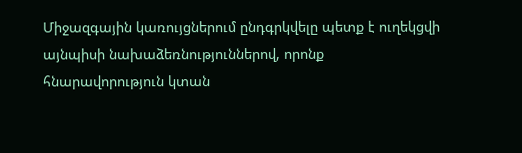Միջազգային կառույցներում ընդգրկվելը պետք է ուղեկցվի այնպիսի նախաձեռնություններով, որոնք հնարավորություն կտան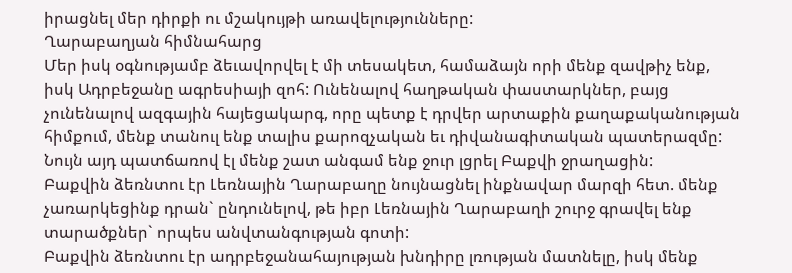իրացնել մեր դիրքի ու մշակույթի առավելությունները:
Ղարաբաղյան հիմնահարց
Մեր իսկ օգնությամբ ձեւավորվել է մի տեսակետ, համաձայն որի մենք զավթիչ ենք, իսկ Ադրբեջանը ագրեսիայի զոհ: Ունենալով հաղթական փաստարկներ, բայց չունենալով ազգային հայեցակարգ, որը պետք է դրվեր արտաքին քաղաքականության հիմքում, մենք տանուլ ենք տալիս քարոզչական եւ դիվանագիտական պատերազմը: Նույն այդ պատճառով էլ մենք շատ անգամ ենք ջուր լցրել Բաքվի ջրաղացին:
Բաքվին ձեռնտու էր Լեռնային Ղարաբաղը նույնացնել ինքնավար մարզի հետ. մենք չառարկեցինք դրան` ընդունելով, թե իբր Լեռնային Ղարաբաղի շուրջ գրավել ենք տարածքներ` որպես անվտանգության գոտի:
Բաքվին ձեռնտու էր ադրբեջանահայության խնդիրը լռության մատնելը, իսկ մենք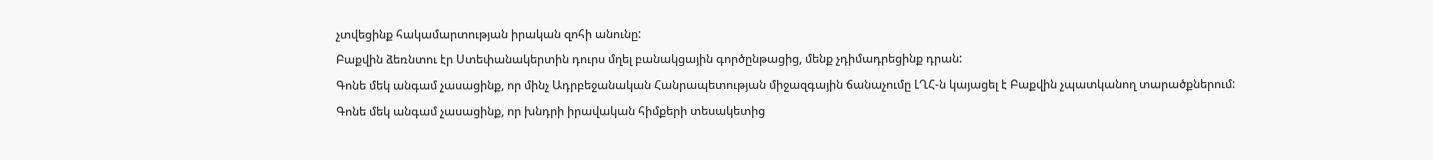չտվեցինք հակամարտության իրական զոհի անունը:
Բաքվին ձեռնտու էր Ստեփանակերտին դուրս մղել բանակցային գործընթացից, մենք չդիմադրեցինք դրան:
Գոնե մեկ անգամ չասացինք, որ մինչ Ադրբեջանական Հանրապետության միջազգային ճանաչումը ԼՂՀ-ն կայացել է Բաքվին չպատկանող տարածքներում:
Գոնե մեկ անգամ չասացինք, որ խնդրի իրավական հիմքերի տեսակետից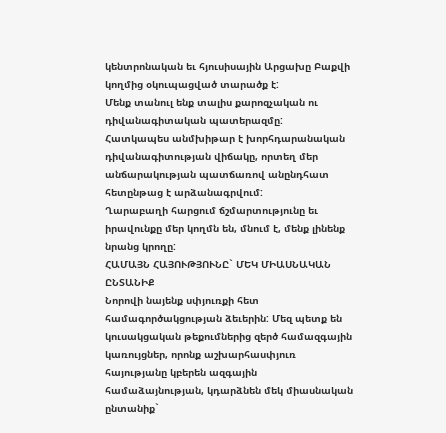կենտրոնական եւ հյուսիսային Արցախը Բաքվի կողմից օկուպացված տարածք է:
Մենք տանուլ ենք տալիս քարոզչական ու դիվանագիտական պատերազմը:
Հատկապես անմխիթար է խորհդարանական դիվանագիտության վիճակը, որտեղ մեր անճարակության պատճառով անընդհատ հետընթաց է արձանագրվում:
Ղարաբաղի հարցում ճշմարտությունը եւ իրավունքը մեր կողմն են, մնում է, մենք լինենք նրանց կրողը:
ՀԱՄԱՅՆ ՀԱՅՈՒԹՅՈՒՆԸ` ՄԵԿ ՄԻԱՍՆԱԿԱՆ ԸՆՏԱՆԻՔ
Նորովի նայենք սփյուռքի հետ համագործակցության ձեւերին: Մեզ պետք են կուսակցական թեքումներից զերծ համազգային կառույցներ, որոնք աշխարհասփյուռ հայությանը կբերեն ազգային համաձայնության, կդարձնեն մեկ միասնական ընտանիք`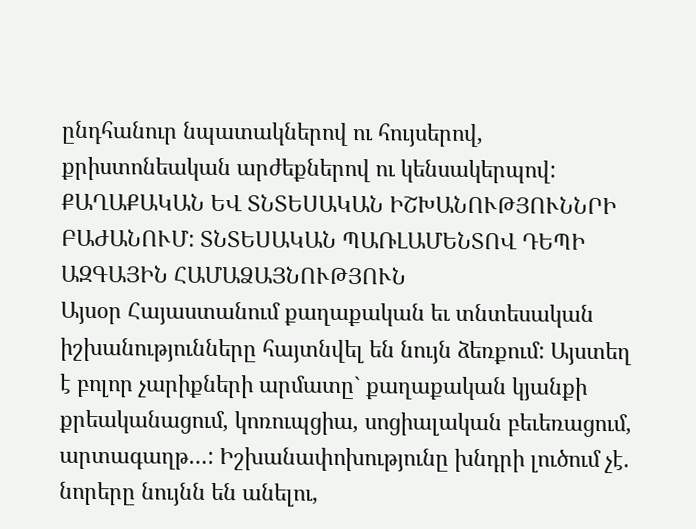ընդհանուր նպատակներով ու հույսերով, քրիստոնեական արժեքներով ու կենսակերպով:
ՔԱՂԱՔԱԿԱՆ ԵՎ ՏՆՏԵՍԱԿԱՆ ԻՇԽԱՆՈՒԹՅՈՒՆՆՐԻ ԲԱԺԱՆՈՒՄ: ՏՆՏԵՍԱԿԱՆ ՊԱՌԼԱՄԵՆՏՈՎ ԴԵՊԻ ԱԶԳԱՅԻՆ ՀԱՄԱՁԱՅՆՈՒԹՅՈՒՆ
Այսօր Հայաստանում քաղաքական եւ տնտեսական իշխանությունները հայտնվել են նույն ձեռքում: Այստեղ է բոլոր չարիքների արմատը` քաղաքական կյանքի քրեականացում, կոռուպցիա, սոցիալական բեւեռացում, արտագաղթ…: Իշխանափոխությունը խնդրի լուծում չէ. նորերը նույնն են անելու,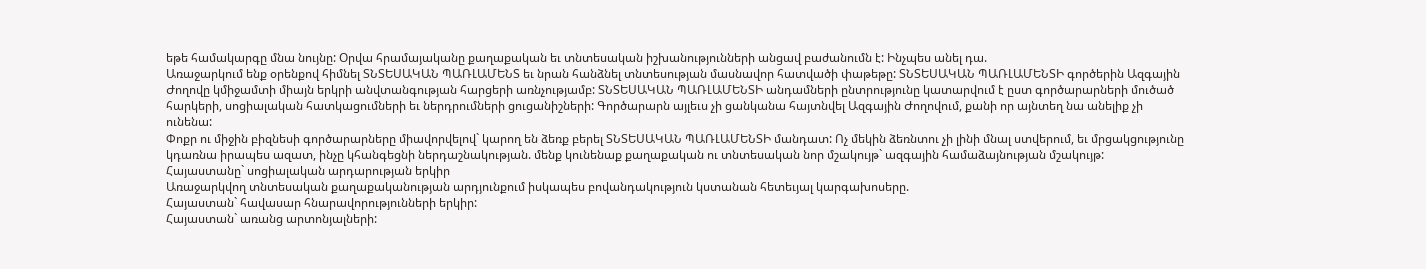եթե համակարգը մնա նույնը: Օրվա հրամայականը քաղաքական եւ տնտեսական իշխանությունների անցավ բաժանումն է: Ինչպես անել դա.
Առաջարկում ենք օրենքով հիմնել ՏՆՏԵՍԱԿԱՆ ՊԱՌԼԱՄԵՆՏ եւ նրան հանձնել տնտեսության մասնավոր հատվածի փաթեթը: ՏՆՏԵՍԱԿԱՆ ՊԱՌԼԱՄԵՆՏԻ գործերին Ազգային Ժողովը կմիջամտի միայն երկրի անվտանգության հարցերի առնչությամբ: ՏՆՏԵՍԱԿԱՆ ՊԱՌԼԱՄԵՆՏԻ անդամների ընտրությունը կատարվում է ըստ գործարարների մուծած հարկերի, սոցիալական հատկացումների եւ ներդրումների ցուցանիշների: Գործարարն այլեւս չի ցանկանա հայտնվել Ազգային Ժողովում, քանի որ այնտեղ նա անելիք չի ունենա:
Փոքր ու միջին բիզնեսի գործարարները միավորվելով` կարող են ձեռք բերել ՏՆՏԵՍԱԿԱՆ ՊԱՌԼԱՄԵՆՏԻ մանդատ: Ոչ մեկին ձեռնտու չի լինի մնալ ստվերում, եւ մրցակցությունը կդառնա իրապես ազատ, ինչը կհանգեցնի ներդաշնակության. մենք կունենաք քաղաքական ու տնտեսական նոր մշակույթ` ազգային համաձայնության մշակույթ:
Հայաստանը` սոցիալական արդարության երկիր
Առաջարկվող տնտեսական քաղաքականության արդյունքում իսկապես բովանդակություն կստանան հետեւյալ կարգախոսերը.
Հայաստան` հավասար հնարավորությունների երկիր:
Հայաստան` առանց արտոնյալների: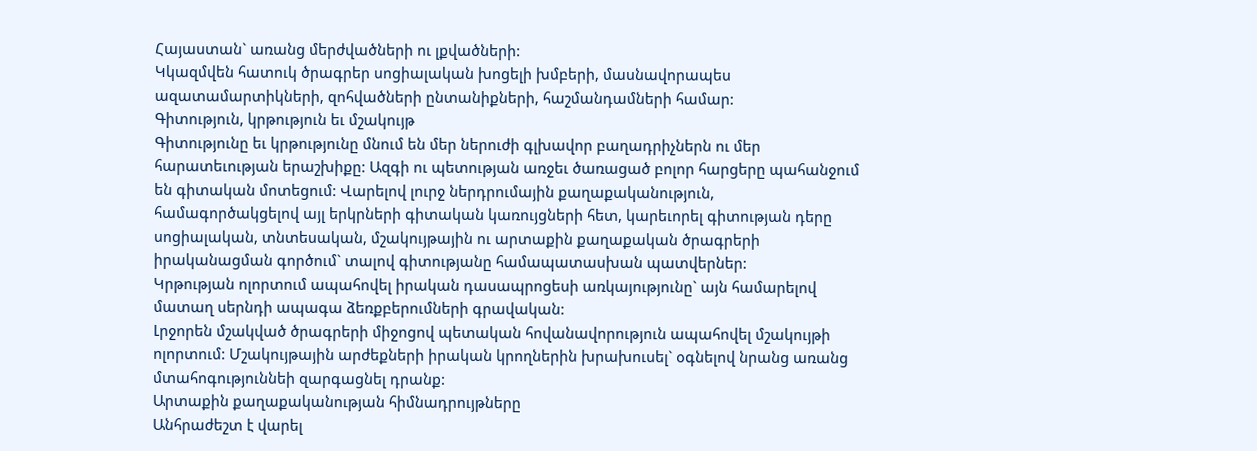Հայաստան` առանց մերժվածների ու լքվածների:
Կկազմվեն հատուկ ծրագրեր սոցիալական խոցելի խմբերի, մասնավորապես ազատամարտիկների, զոհվածների ընտանիքների, հաշմանդամների համար:
Գիտություն, կրթություն եւ մշակույթ
Գիտությունը եւ կրթությունը մնում են մեր ներուժի գլխավոր բաղադրիչներն ու մեր հարատեւության երաշխիքը: Ազգի ու պետության առջեւ ծառացած բոլոր հարցերը պահանջում են գիտական մոտեցում: Վարելով լուրջ ներդրումային քաղաքականություն, համագործակցելով այլ երկրների գիտական կառույցների հետ, կարեւորել գիտության դերը սոցիալական, տնտեսական, մշակույթային ու արտաքին քաղաքական ծրագրերի իրականացման գործում` տալով գիտությանը համապատասխան պատվերներ:
Կրթության ոլորտում ապահովել իրական դասապրոցեսի առկայությունը` այն համարելով մատաղ սերնդի ապագա ձեռքբերումների գրավական:
Լրջորեն մշակված ծրագրերի միջոցով պետական հովանավորություն ապահովել մշակույթի ոլորտում: Մշակույթային արժեքների իրական կրողներին խրախուսել` օգնելով նրանց առանց մտահոգություննեի զարգացնել դրանք:
Արտաքին քաղաքականության հիմնադրույթները
Անհրաժեշտ է վարել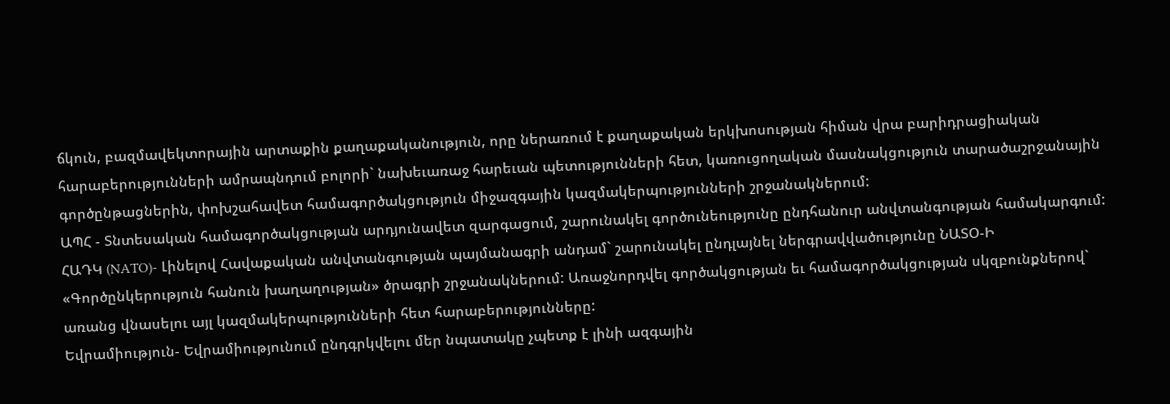ճկուն, բազմավեկտորային արտաքին քաղաքականություն, որը ներառում է քաղաքական երկխոսության հիման վրա բարիդրացիական հարաբերությունների ամրապնդում բոլորի` նախեւառաջ հարեւան պետությունների հետ, կառուցողական մասնակցություն տարածաշրջանային գործընթացներին, փոխշահավետ համագործակցություն միջազգային կազմակերպությունների շրջանակներում:
ԱՊՀ - Տնտեսական համագործակցության արդյունավետ զարգացում, շարունակել գործունեությունը ընդհանուր անվտանգության համակարգում:
ՀԱԴԿ (NATO)- Լինելով Հավաքական անվտանգության պայմանագրի անդամ` շարունակել ընդլայնել ներգրավվածությունը ՆԱՏՕ-Ի «Գործընկերություն հանուն խաղաղության» ծրագրի շրջանակներում: Առաջնորդվել գործակցության եւ համագործակցության սկզբունքներով` առանց վնասելու այլ կազմակերպությունների հետ հարաբերությունները:
Եվրամիություն- Եվրամիությունում ընդգրկվելու մեր նպատակը չպետք է լինի ազգային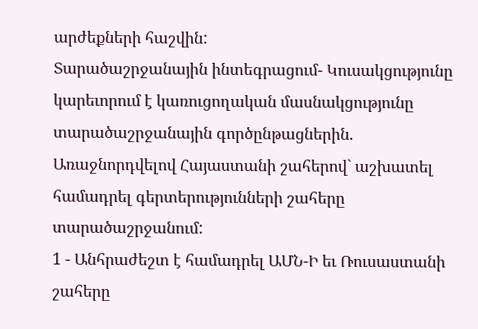արժեքների հաշվին:
Տարածաշրջանային ինտեգրացում- Կուսակցությունը կարեւորում է կառուցողական մասնակցությունը տարածաշրջանային գործընթացներին.
Առաջնորդվելով Հայաստանի շահերով` աշխատել համադրել գերտերությունների շահերը տարածաշրջանում:
1 - Անհրաժեշտ է համադրել ԱՄՆ-Ի եւ Ռուսաստանի շահերը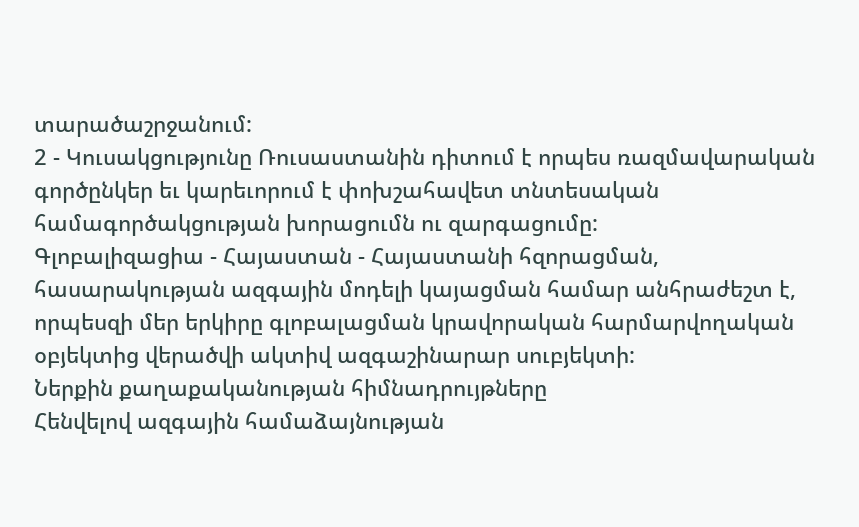տարածաշրջանում:
2 - Կուսակցությունը Ռուսաստանին դիտում է որպես ռազմավարական գործընկեր եւ կարեւորում է փոխշահավետ տնտեսական համագործակցության խորացումն ու զարգացումը:
Գլոբալիզացիա - Հայաստան - Հայաստանի հզորացման, հասարակության ազգային մոդելի կայացման համար անհրաժեշտ է, որպեսզի մեր երկիրը գլոբալացման կրավորական հարմարվողական օբյեկտից վերածվի ակտիվ ազգաշինարար սուբյեկտի:
Ներքին քաղաքականության հիմնադրույթները
Հենվելով ազգային համաձայնության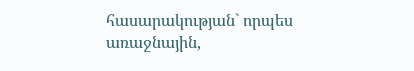հասարակության` որպես առաջնային,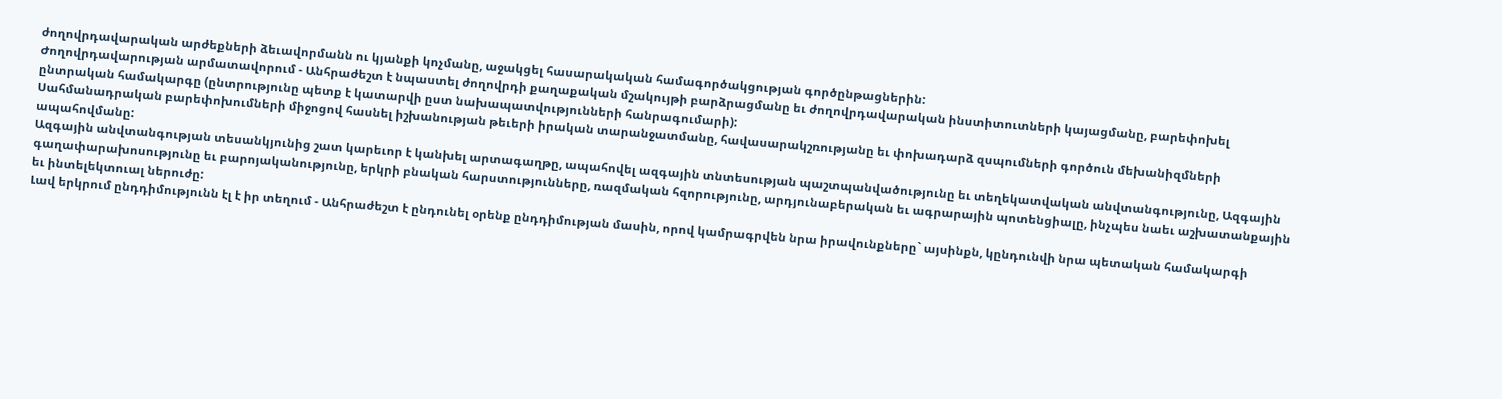ժողովրդավարական արժեքների ձեւավորմանն ու կյանքի կոչմանը, աջակցել հասարակական համագործակցության գործընթացներին:
Ժողովրդավարության արմատավորում - Անհրաժեշտ է նպաստել ժողովրդի քաղաքական մշակույթի բարձրացմանը եւ ժողովրդավարական ինստիտուտների կայացմանը, բարեփոխել ընտրական համակարգը (ընտրությունը պետք է կատարվի ըստ նախապատվությունների հանրագումարի):
Սահմանադրական բարեփոխումների միջոցով հասնել իշխանության թեւերի իրական տարանջատմանը, հավասարակշռությանը եւ փոխադարձ զսպումների գործուն մեխանիզմների ապահովմանը:
Ազգային անվտանգության տեսանկյունից շատ կարեւոր է կանխել արտագաղթը, ապահովել ազգային տնտեսության պաշտպանվածությունը եւ տեղեկատվական անվտանգությունը, Ազգային գաղափարախոսությունը եւ բարոյականությունը, երկրի բնական հարստությունները, ռազմական հզորությունը, արդյունաբերական եւ ագրարային պոտենցիալը, ինչպես նաեւ աշխատանքային եւ ինտելեկտուալ ներուժը:
Լավ երկրում ընդդիմությունն էլ է իր տեղում - Անհրաժեշտ է ընդունել օրենք ընդդիմության մասին, որով կամրագրվեն նրա իրավունքները` այսինքն, կընդունվի նրա պետական համակարգի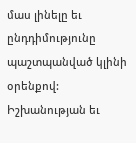մաս լինելը եւ ընդդիմությունը պաշտպանված կլինի օրենքով: Իշխանության եւ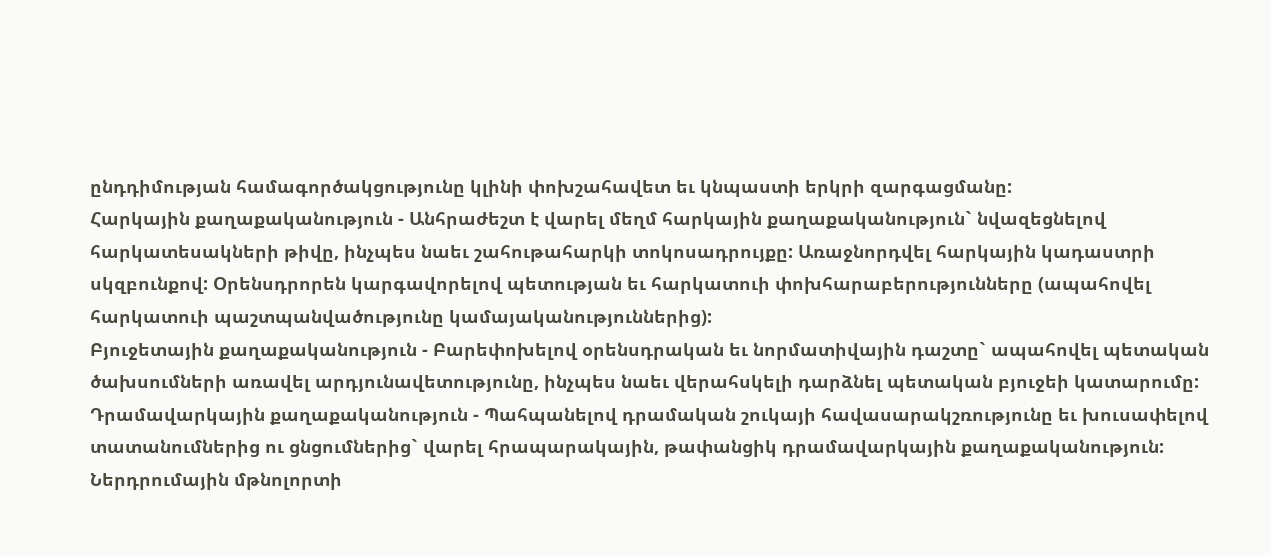ընդդիմության համագործակցությունը կլինի փոխշահավետ եւ կնպաստի երկրի զարգացմանը:
Հարկային քաղաքականություն - Անհրաժեշտ է վարել մեղմ հարկային քաղաքականություն` նվազեցնելով հարկատեսակների թիվը, ինչպես նաեւ շահութահարկի տոկոսադրույքը: Առաջնորդվել հարկային կադաստրի սկզբունքով: Օրենսդրորեն կարգավորելով պետության եւ հարկատուի փոխհարաբերությունները (ապահովել հարկատուի պաշտպանվածությունը կամայականություններից):
Բյուջետային քաղաքականություն - Բարեփոխելով օրենսդրական եւ նորմատիվային դաշտը` ապահովել պետական ծախսումների առավել արդյունավետությունը, ինչպես նաեւ վերահսկելի դարձնել պետական բյուջեի կատարումը:
Դրամավարկային քաղաքականություն - Պահպանելով դրամական շուկայի հավասարակշռությունը եւ խուսափելով տատանումներից ու ցնցումներից` վարել հրապարակային, թափանցիկ դրամավարկային քաղաքականություն:
Ներդրումային մթնոլորտի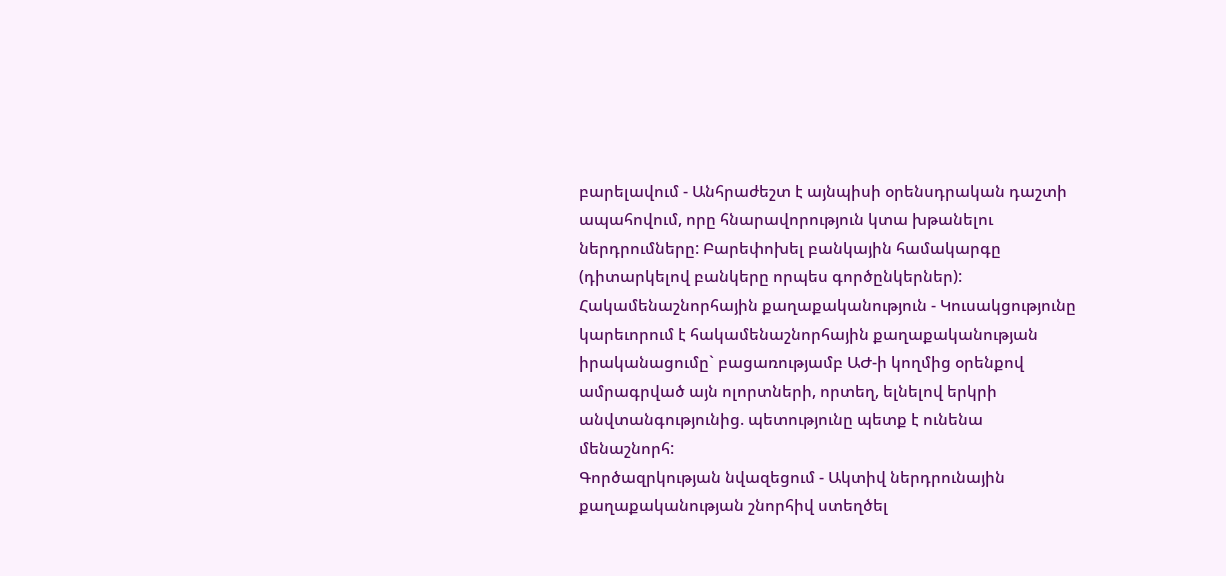բարելավում - Անհրաժեշտ է այնպիսի օրենսդրական դաշտի ապահովում, որը հնարավորություն կտա խթանելու ներդրումները: Բարեփոխել բանկային համակարգը (դիտարկելով բանկերը որպես գործընկերներ):
Հակամենաշնորհային քաղաքականություն - Կուսակցությունը կարեւորում է հակամենաշնորհային քաղաքականության իրականացումը` բացառությամբ ԱԺ-ի կողմից օրենքով ամրագրված այն ոլորտների, որտեղ, ելնելով երկրի անվտանգությունից. պետությունը պետք է ունենա մենաշնորհ:
Գործազրկության նվազեցում - Ակտիվ ներդրունային քաղաքականության շնորհիվ ստեղծել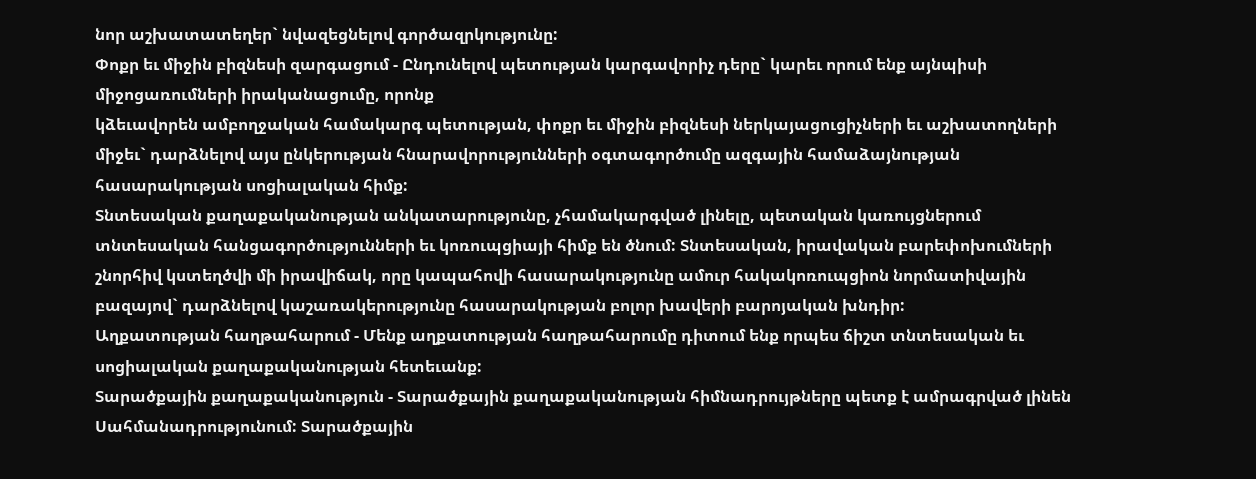նոր աշխատատեղեր` նվազեցնելով գործազրկությունը:
Փոքր եւ միջին բիզնեսի զարգացում - Ընդունելով պետության կարգավորիչ դերը` կարեւ որում ենք այնպիսի միջոցառումների իրականացումը, որոնք
կձեւավորեն ամբողջական համակարգ պետության, փոքր եւ միջին բիզնեսի ներկայացուցիչների եւ աշխատողների միջեւ` դարձնելով այս ընկերության հնարավորությունների օգտագործումը ազգային համաձայնության հասարակության սոցիալական հիմք:
Տնտեսական քաղաքականության անկատարությունը, չհամակարգված լինելը, պետական կառույցներում տնտեսական հանցագործությունների եւ կոռուպցիայի հիմք են ծնում: Տնտեսական, իրավական բարեփոխումների շնորհիվ կստեղծվի մի իրավիճակ, որը կապահովի հասարակությունը ամուր հակակոռուպցիոն նորմատիվային բազայով` դարձնելով կաշառակերությունը հասարակության բոլոր խավերի բարոյական խնդիր:
Աղքատության հաղթահարում - Մենք աղքատության հաղթահարումը դիտում ենք որպես ճիշտ տնտեսական եւ սոցիալական քաղաքականության հետեւանք:
Տարածքային քաղաքականություն - Տարածքային քաղաքականության հիմնադրույթները պետք է ամրագրված լինեն Սահմանադրությունում: Տարածքային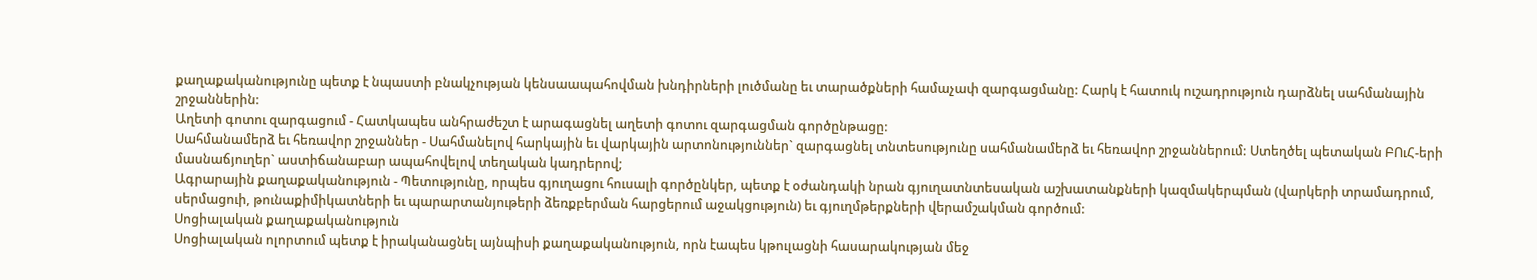քաղաքականությունը պետք է նպաստի բնակչության կենսաապահովման խնդիրների լուծմանը եւ տարածքների համաչափ զարգացմանը: Հարկ է հատուկ ուշադրություն դարձնել սահմանային շրջաններին:
Աղետի գոտու զարգացում - Հատկապես անհրաժեշտ է արագացնել աղետի գոտու զարգացման գործընթացը:
Սահմանամերձ եւ հեռավոր շրջաններ - Սահմանելով հարկային եւ վարկային արտոնություններ` զարգացնել տնտեսությունը սահմանամերձ եւ հեռավոր շրջաններում: Ստեղծել պետական ԲՈւՀ-երի մասնաճյուղեր` աստիճանաբար ապահովելով տեղական կադրերով;
Ագրարային քաղաքականություն - Պետությունը, որպես գյուղացու հուսալի գործընկեր, պետք է օժանդակի նրան գյուղատնտեսական աշխատանքների կազմակերպման (վարկերի տրամադրում, սերմացուի, թունաքիմիկատների եւ պարարտանյութերի ձեռքբերման հարցերում աջակցություն) եւ գյուղմթերքների վերամշակման գործում:
Սոցիալական քաղաքականություն
Սոցիալական ոլորտում պետք է իրականացնել այնպիսի քաղաքականություն, որն էապես կթուլացնի հասարակության մեջ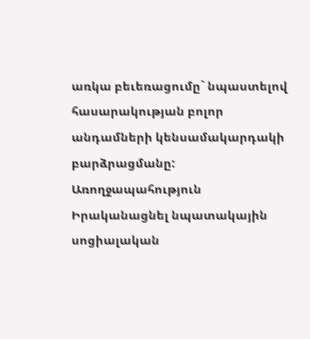առկա բեւեռացումը` նպաստելով հասարակության բոլոր անդամների կենսամակարդակի բարձրացմանը:
Առողջապահություն
Իրականացնել նպատակային սոցիալական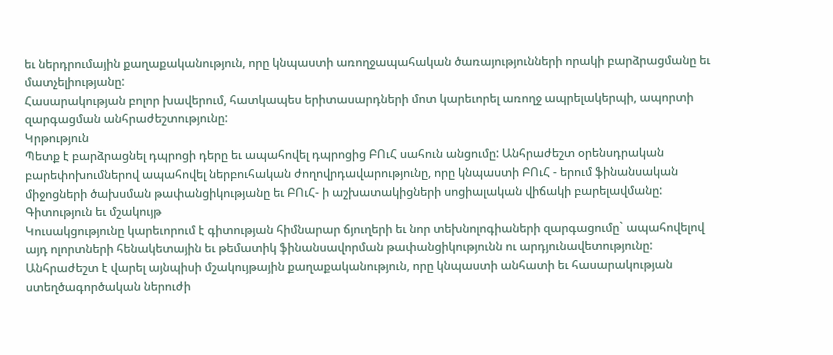եւ ներդրումային քաղաքականություն, որը կնպաստի առողջապահական ծառայությունների որակի բարձրացմանը եւ մատչելիությանը:
Հասարակության բոլոր խավերում, հատկապես երիտասարդների մոտ կարեւորել առողջ ապրելակերպի, ապորտի զարգացման անհրաժեշտությունը:
Կրթություն
Պետք է բարձրացնել դպրոցի դերը եւ ապահովել դպրոցից ԲՈւՀ սահուն անցումը: Անհրաժեշտ օրենսդրական բարեփոխումներով ապահովել ներբուհական ժողովրդավարությունը, որը կնպաստի ԲՈւՀ - երում ֆինանսական միջոցների ծախսման թափանցիկությանը եւ ԲՈւՀ- ի աշխատակիցների սոցիալական վիճակի բարելավմանը:
Գիտություն եւ մշակույթ
Կուսակցությունը կարեւորում է գիտության հիմնարար ճյուղերի եւ նոր տեխնոլոգիաների զարգացումը` ապահովելով այդ ոլորտների հենակետային եւ թեմատիկ ֆինանսավորման թափանցիկությունն ու արդյունավետությունը: Անհրաժեշտ է վարել այնպիսի մշակույթային քաղաքականություն, որը կնպաստի անհատի եւ հասարակության ստեղծագործական ներուժի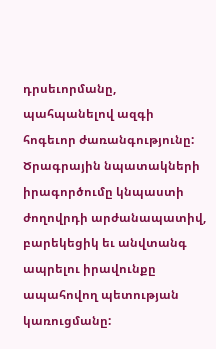դրսեւորմանը, պահպանելով ազգի հոգեւոր ժառանգությունը:
Ծրագրային նպատակների իրագործումը կնպաստի ժողովրդի արժանապատիվ, բարեկեցիկ եւ անվտանգ ապրելու իրավունքը ապահովող պետության կառուցմանը: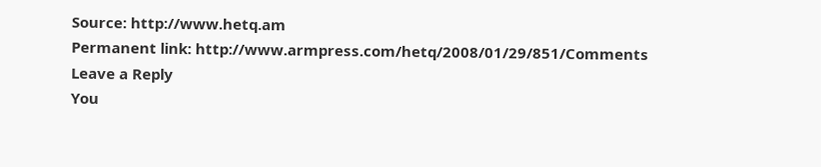Source: http://www.hetq.am
Permanent link: http://www.armpress.com/hetq/2008/01/29/851/Comments
Leave a Reply
You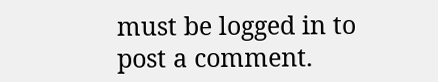must be logged in to post a comment.